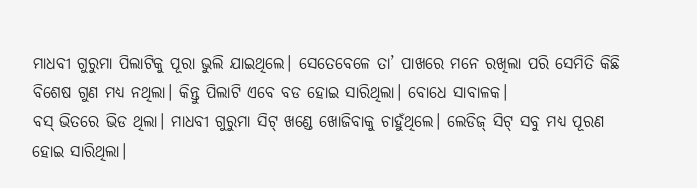ମାଧବୀ ଗୁରୁମା ପିଲାଟିକୁ ପୂରା ଭୁଲି ଯାଇଥିଲେ। ସେତେବେଳେ ତା’ ପାଖରେ ମନେ ରଖିଲା ପରି ସେମିତି କିଛି ବିଶେଷ ଗୁଣ ମଧ୍ୟ ନଥିଲା। କିନ୍ତୁ ପିଲାଟି ଏବେ ବଡ ହୋଇ ସାରିଥିଲା। ବୋଧେ ସାବାଳକ।
ବସ୍ ଭିତରେ ଭିଡ ଥିଲା। ମାଧବୀ ଗୁରୁମା ସିଟ୍ ଖଣ୍ଡେ ଖୋଜିବାକୁ ଚାହୁଁଥିଲେ। ଲେଡିଜ୍ ସିଟ୍ ସବୁ ମଧ୍ୟ ପୂରଣ ହୋଇ ସାରିଥିଲା।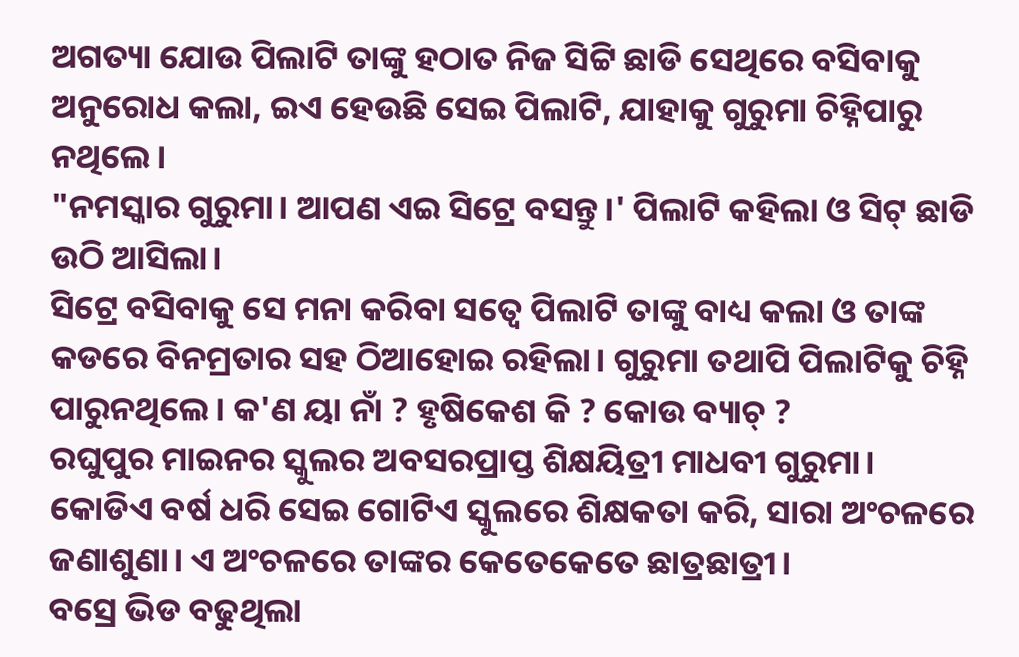ଅଗତ୍ୟା ଯୋଉ ପିଲାଟି ତାଙ୍କୁ ହଠାତ ନିଜ ସିଟ୍ଟି ଛାଡି ସେଥିରେ ବସିବାକୁ ଅନୁରୋଧ କଲା, ଇଏ ହେଉଛି ସେଇ ପିଲାଟି, ଯାହାକୁ ଗୁରୁମା ଚିହ୍ନିପାରୁ ନଥିଲେ।
"ନମସ୍କାର ଗୁରୁମା। ଆପଣ ଏଇ ସିଟ୍ରେ ବସନ୍ତୁ।' ପିଲାଟି କହିଲା ଓ ସିଟ୍ ଛାଡି ଉଠି ଆସିଲା।
ସିଟ୍ରେ ବସିବାକୁ ସେ ମନା କରିବା ସତ୍ୱେ ପିଲାଟି ତାଙ୍କୁ ବାଧ୍ୟ କଲା ଓ ତାଙ୍କ କଡରେ ବିନମ୍ରତାର ସହ ଠିଆହୋଇ ରହିଲା। ଗୁରୁମା ତଥାପି ପିଲାଟିକୁ ଚିହ୍ନି ପାରୁନଥିଲେ। କ'ଣ ୟା ନାଁ ? ହୃଷିକେଶ କି ? କୋଉ ବ୍ୟାଚ୍ ?
ରଘୁପୁର ମାଇନର ସ୍କୁଲର ଅବସରପ୍ରାପ୍ତ ଶିକ୍ଷୟିତ୍ରୀ ମାଧବୀ ଗୁରୁମା। କୋଡିଏ ବର୍ଷ ଧରି ସେଇ ଗୋଟିଏ ସ୍କୁଲରେ ଶିକ୍ଷକତା କରି, ସାରା ଅଂଚଳରେ ଜଣାଶୁଣା। ଏ ଅଂଚଳରେ ତାଙ୍କର କେତେକେତେ ଛାତ୍ରଛାତ୍ରୀ।
ବସ୍ରେ ଭିଡ ବଢୁଥିଲା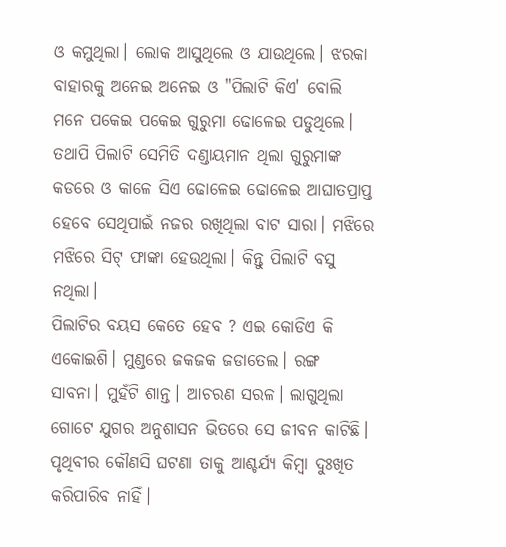ଓ କମୁଥିଲା। ଲୋକ ଆସୁଥିଲେ ଓ ଯାଉଥିଲେ। ଝରକା ବାହାରକୁ ଅନେଇ ଅନେଇ ଓ "ପିଲାଟି କିଏ' ବୋଲି ମନେ ପକେଇ ପକେଇ ଗୁରୁମା ଢୋଳେଇ ପଡୁଥିଲେ। ତଥାପି ପିଲାଟି ସେମିତି ଦଣ୍ଡାୟମାନ ଥିଲା ଗୁରୁମାଙ୍କ କଡରେ ଓ କାଳେ ସିଏ ଢୋଳେଇ ଢୋଳେଇ ଆଘାତପ୍ରାପ୍ତ ହେବେ ସେଥିପାଇଁ ନଜର ରଖିଥିଲା ବାଟ ସାରା। ମଝିରେ ମଝିରେ ସିଟ୍ ଫାଙ୍କା ହେଉଥିଲା। କିନ୍ତୁ ପିଲାଟି ବସୁ ନଥିଲା।
ପିଲାଟିର ବୟସ କେତେ ହେବ ? ଏଇ କୋଡିଏ କି ଏକୋଇଶି। ମୁଣ୍ଡରେ ଜକଜକ ଜଡାତେଲ। ରଙ୍ଗ ସାବନା। ମୁହଁଟି ଶାନ୍ତ। ଆଚରଣ ସରଳ। ଲାଗୁଥିଲା ଗୋଟେ ଯୁଗର ଅନୁଶାସନ ଭିତରେ ସେ ଜୀବନ କାଟିଛି। ପୃଥିବୀର କୌଣସି ଘଟଣା ତାକୁ ଆଶ୍ଚର୍ଯ୍ୟ କିମ୍ୱା ଦୁଃଖିତ କରିପାରିବ ନାହିଁ।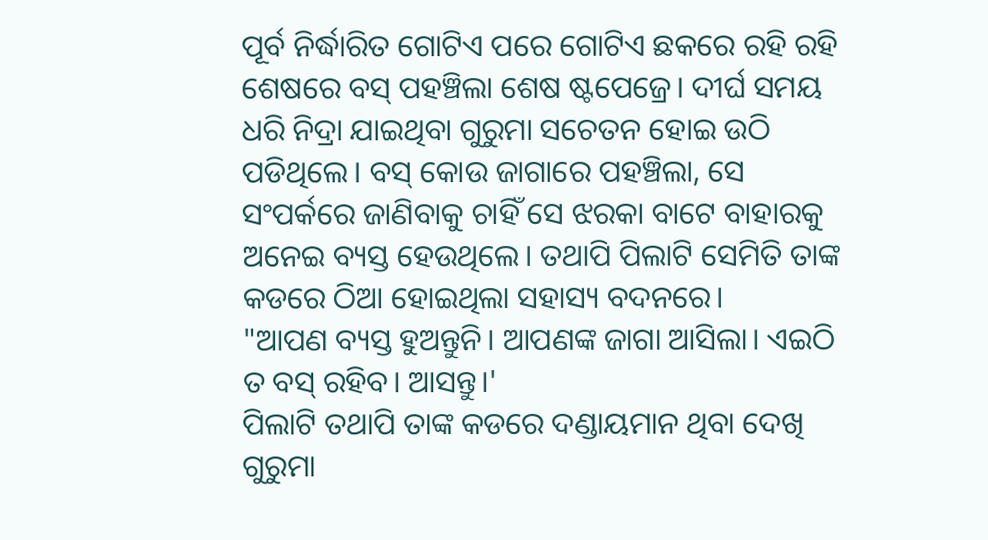ପୂର୍ବ ନିର୍ଦ୍ଧାରିତ ଗୋଟିଏ ପରେ ଗୋଟିଏ ଛକରେ ରହି ରହି ଶେଷରେ ବସ୍ ପହଞ୍ଚିଲା ଶେଷ ଷ୍ଟପେଜ୍ରେ। ଦୀର୍ଘ ସମୟ ଧରି ନିଦ୍ରା ଯାଇଥିବା ଗୁରୁମା ସଚେତନ ହୋଇ ଉଠି ପଡିଥିଲେ। ବସ୍ କୋଉ ଜାଗାରେ ପହଞ୍ଚିଲା, ସେ ସଂପର୍କରେ ଜାଣିବାକୁ ଚାହିଁ ସେ ଝରକା ବାଟେ ବାହାରକୁ ଅନେଇ ବ୍ୟସ୍ତ ହେଉଥିଲେ। ତଥାପି ପିଲାଟି ସେମିତି ତାଙ୍କ କଡରେ ଠିଆ ହୋଇଥିଲା ସହାସ୍ୟ ବଦନରେ।
"ଆପଣ ବ୍ୟସ୍ତ ହୁଅନ୍ତୁନି। ଆପଣଙ୍କ ଜାଗା ଆସିଲା। ଏଇଠି ତ ବସ୍ ରହିବ। ଆସନ୍ତୁ।'
ପିଲାଟି ତଥାପି ତାଙ୍କ କଡରେ ଦଣ୍ଡାୟମାନ ଥିବା ଦେଖି ଗୁରୁମା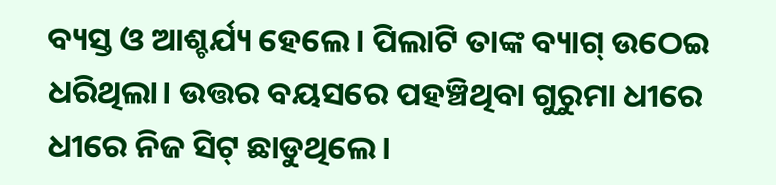ବ୍ୟସ୍ତ ଓ ଆଶ୍ଚର୍ଯ୍ୟ ହେଲେ। ପିଲାଟି ତାଙ୍କ ବ୍ୟାଗ୍ ଉଠେଇ ଧରିଥିଲା। ଉତ୍ତର ବୟସରେ ପହଞ୍ଚିଥିବା ଗୁରୁମା ଧୀରେ ଧୀରେ ନିଜ ସିଟ୍ ଛାଡୁଥିଲେ।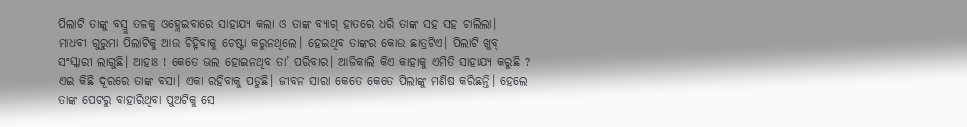ପିଲାଟି ତାଙ୍କୁ ବସ୍ରୁ ତଳକୁ ଓହ୍ଲେଇବାରେ ସାହାଯ୍ୟ କଲା ଓ ତାଙ୍କ ବ୍ୟାଗ୍ ହାତରେ ଧରି ତାଙ୍କ ସହ ସହ ଚାଲିଲା।
ମାଧବୀ ଗୁରୁମା ପିଲାଟିକୁ ଆଉ ଚିହ୍ନିବାକୁ ଚେଷ୍ଟା କରୁନଥିଲେ। ହେଇଥିବ ତାଙ୍କର କୋଉ ଛାତ୍ରଟିଏ। ପିଲାଟି ଖୁବ୍ ସଂସ୍କାରୀ ଲାଗୁଛି। ଆହାଃ ! କେତେ ଭଲ ହୋଇନଥିବ ତା’ ପରିବାର। ଆଜିକାଲି କିଏ କାହାକୁ ଏମିତି ସାହାଯ୍ୟ କରୁଛି ?
ଏଇ କିଛି ଦୂରରେ ତାଙ୍କ ବସା। ଏକା ରହିବାକୁ ପଡୁଛି। ଜୀବନ ସାରା କେତେ କେତେ ପିଲାଙ୍କୁ ମଣିଷ କରିଛନ୍ତି। ହେଲେ ତାଙ୍କ ପେଟରୁ ବାହାରିଥିବା ପୁଅଟିକୁ ସେ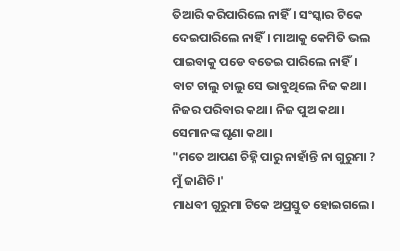ତିଆରି କରିପାରିଲେ ନାହିଁ। ସଂସ୍କାର ଟିକେ ଦେଇପାରିଲେ ନାହିଁ। ମାଆକୁ କେମିତି ଭଲ ପାଇବାକୁ ପଡେ ବତେଇ ପାରିଲେ ନାହିଁ। ବାଟ ଚାଲୁ ଚାଲୁ ସେ ଭାବୁଥିଲେ ନିଜ କଥା। ନିଜର ପରିବାର କଥା। ନିଜ ପୁଅ କଥା। ସେମାନଙ୍କ ଘୃଣା କଥା।
"ମତେ ଆପଣ ଚିହ୍ନି ପାରୁ ନାହାଁନ୍ତି ନା ଗୁରୁମା ? ମୁଁ ଜାଣିଚି।'
ମାଧବୀ ଗୁରୁମା ଟିକେ ଅପ୍ରସ୍ତୁତ ହୋଇଗଲେ।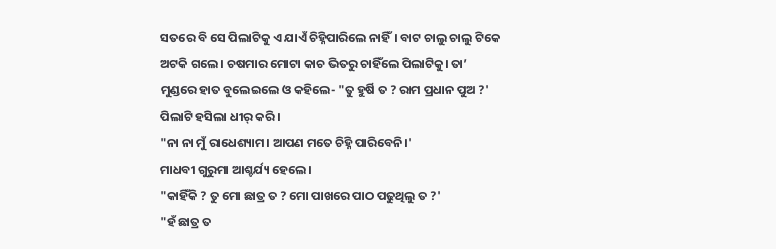ସତରେ ବି ସେ ପିଲାଟିକୁ ଏ ଯାଏଁ ଚିହ୍ନିପାରିଲେ ନାହିଁ। ବାଟ ଚାଲୁ ଚାଲୁ ଟିକେ ଅଟକି ଗଲେ। ଚଷମାର ମୋଟା କାଚ ଭିତରୁ ଚାହିଁଲେ ପିଲାଟିକୁ। ତା’ ମୁଣ୍ଡରେ ହାତ ବୁଲେଇଲେ ଓ କହିଲେ- "ତୁ ହୁର୍ଷି ତ ? ରାମ ପ୍ରଧାନ ପୁଅ ?'
ପିଲାଟି ହସିଲା ଧୀର୍ କରି।
"ନା ନା ମୁଁ ରାଧେଶ୍ୟାମ। ଆପଣ ମତେ ଚିହ୍ନି ପାରିବେନି।'
ମାଧବୀ ଗୁରୁମା ଆଶ୍ଚର୍ଯ୍ୟ ହେଲେ।
"କାହିଁକି ? ତୁ ମୋ ଛାତ୍ର ତ ? ମୋ ପାଖରେ ପାଠ ପଢୁଥିଲୁ ତ ?'
"ହଁ ଛାତ୍ର ତ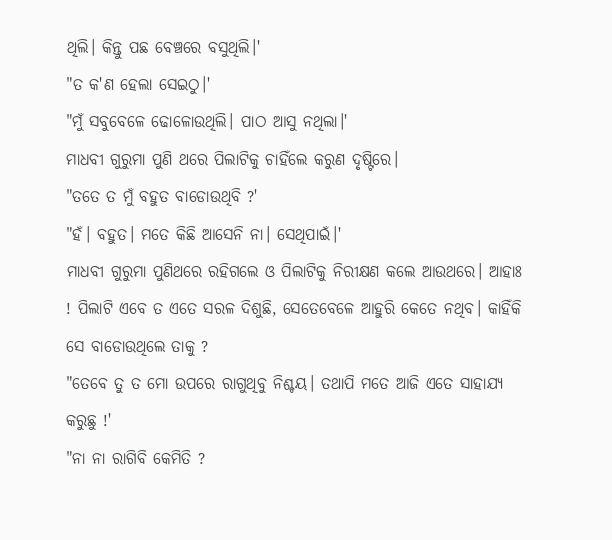ଥିଲି। କିନ୍ତୁ ପଛ ବେଞ୍ଚରେ ବସୁଥିଲି।'
"ତ କ'ଣ ହେଲା ସେଇଠୁ।'
"ମୁଁ ସବୁବେଳେ ଢୋଳୋଉଥିଲି। ପାଠ ଆସୁ ନଥିଲା।'
ମାଧବୀ ଗୁରୁମା ପୁଣି ଥରେ ପିଲାଟିକୁ ଚାହିଁଲେ କରୁଣ ଦୃଷ୍ଟିରେ।
"ତତେ ତ ମୁଁ ବହୁତ ବାଡୋଉଥିବି ?'
"ହଁ। ବହୁତ। ମତେ କିଛି ଆସେନି ନା। ସେଥିପାଇଁ।'
ମାଧବୀ ଗୁରୁମା ପୁଣିଥରେ ରହିଗଲେ ଓ ପିଲାଟିକୁ ନିରୀକ୍ଷଣ କଲେ ଆଉଥରେ। ଆହାଃ ! ପିଲାଟି ଏବେ ତ ଏତେ ସରଳ ଦିଶୁଛି, ସେତେବେଳେ ଆହୁରି କେତେ ନଥିବ। କାହିଁକି ସେ ବାଡୋଉଥିଲେ ତାକୁ ?
"ତେବେ ତୁ ତ ମୋ ଉପରେ ରାଗୁଥିବୁ ନିଶ୍ଚୟ। ତଥାପି ମତେ ଆଜି ଏତେ ସାହାଯ୍ୟ କରୁଛୁ !'
"ନା ନା ରାଗିବି କେମିତି ?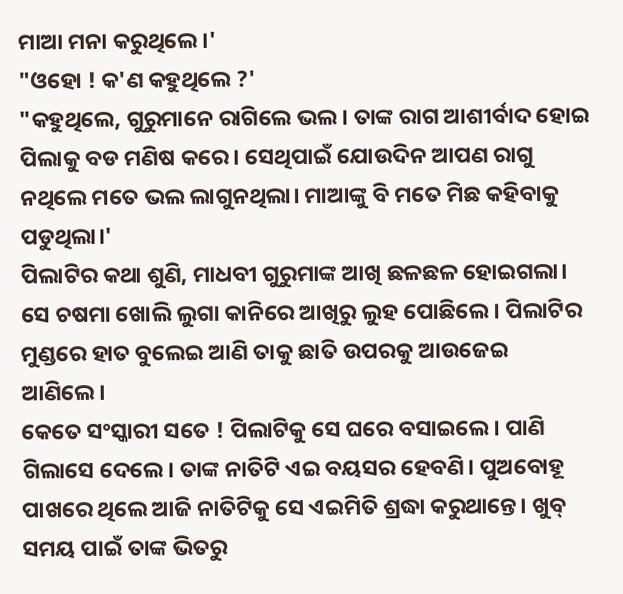ମାଆ ମନା କରୁଥିଲେ।'
"ଓହୋ ! କ'ଣ କହୁଥିଲେ ?'
"କହୁଥିଲେ, ଗୁରୁମାନେ ରାଗିଲେ ଭଲ। ତାଙ୍କ ରାଗ ଆଶୀର୍ବାଦ ହୋଇ ପିଲାକୁ ବଡ ମଣିଷ କରେ। ସେଥିପାଇଁ ଯୋଉଦିନ ଆପଣ ରାଗୁ ନଥିଲେ ମତେ ଭଲ ଲାଗୁନଥିଲା। ମାଆଙ୍କୁ ବି ମତେ ମିଛ କହିବାକୁ ପଡୁଥିଲା।'
ପିଲାଟିର କଥା ଶୁଣି, ମାଧବୀ ଗୁରୁମାଙ୍କ ଆଖି ଛଳଛଳ ହୋଇଗଲା। ସେ ଚଷମା ଖୋଲି ଲୁଗା କାନିରେ ଆଖିରୁ ଲୁହ ପୋଛିଲେ। ପିଲାଟିର ମୁଣ୍ଡରେ ହାତ ବୁଲେଇ ଆଣି ତାକୁ ଛାତି ଉପରକୁ ଆଉଜେଇ ଆଣିଲେ।
କେତେ ସଂସ୍କାରୀ ସତେ ! ପିଲାଟିକୁ ସେ ଘରେ ବସାଇଲେ। ପାଣି ଗିଲାସେ ଦେଲେ। ତାଙ୍କ ନାତିଟି ଏଇ ବୟସର ହେବଣି। ପୁଅବୋହୂ ପାଖରେ ଥିଲେ ଆଜି ନାତିଟିକୁ ସେ ଏଇମିତି ଶ୍ରଦ୍ଧା କରୁଥାନ୍ତେ। ଖୁବ୍ ସମୟ ପାଇଁ ତାଙ୍କ ଭିତରୁ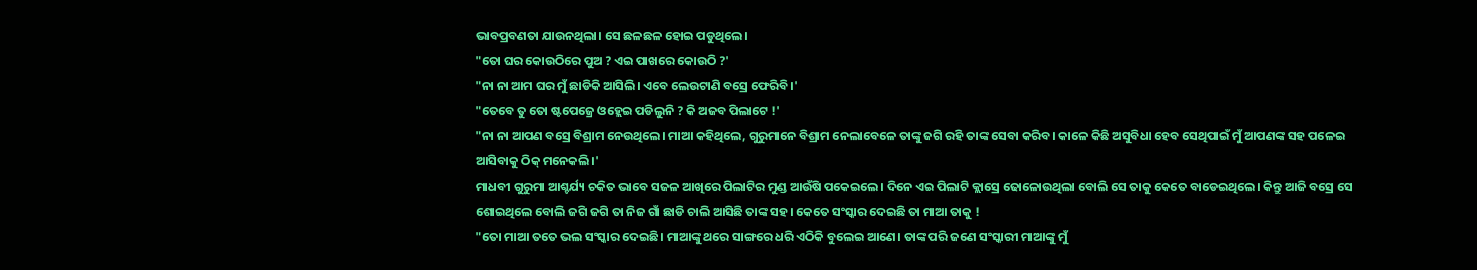ଭାବପ୍ରବଣତା ଯାଉନଥିଲା। ସେ ଛଳଛଳ ହୋଇ ପଡୁଥିଲେ।
"ତୋ ଘର କୋଉଠିରେ ପୁଅ ? ଏଇ ପାଖରେ କୋଉଠି ?'
"ନା ନା ଆମ ଘର ମୁଁ ଛାଡିକି ଆସିଲି। ଏବେ ଲେଉଟାଣି ବସ୍ରେ ଫେରିବି।'
"ତେବେ ତୁ ତୋ ଷ୍ଟପେଜ୍ରେ ଓହ୍ଲେଇ ପଡିଲୁନି ? କି ଅଜବ ପିଲାଟେ !'
"ନା ନା ଆପଣ ବସ୍ରେ ବିଶ୍ରାମ ନେଉଥିଲେ। ମାଆ କହିଥିଲେ, ଗୁରୁମାନେ ବିଶ୍ରାମ ନେଲାବେଳେ ତାଙ୍କୁ ଜଗି ରହି ତାଙ୍କ ସେବା କରିବ। କାଳେ କିଛି ଅସୁବିଧା ହେବ ସେଥିପାଇଁ ମୁଁ ଆପଣଙ୍କ ସହ ପଳେଇ ଆସିବାକୁ ଠିକ୍ ମନେକଲି।'
ମାଧବୀ ଗୁରୁମା ଆଶ୍ଚର୍ଯ୍ୟ ଚକିତ ଭାବେ ସଜଳ ଆଖିରେ ପିଲାଟିର ମୁଣ୍ଡ ଆଉଁଷି ପକେଇଲେ। ଦିନେ ଏଇ ପିଲାଟି କ୍ଲାସ୍ରେ ଢୋଳୋଉଥିଲା ବୋଲି ସେ ତାକୁ କେତେ ବାଡେଇଥିଲେ। କିନ୍ତୁ ଆଜି ବସ୍ରେ ସେ ଶୋଇଥିଲେ ବୋଲି ଜଗି ଜଗି ତା ନିଜ ଗାଁ ଛାଡି ଚାଲି ଆସିଛି ତାଙ୍କ ସହ। କେତେ ସଂସ୍କାର ଦେଇଛି ତା ମାଆ ତାକୁ !
"ତୋ ମାଆ ତତେ ଭଲ ସଂସ୍କାର ଦେଇଛି। ମାଆଙ୍କୁ ଥରେ ସାଙ୍ଗରେ ଧରି ଏଠିକି ବୁଲେଇ ଆଣେ। ତାଙ୍କ ପରି ଜଣେ ସଂସ୍କାରୀ ମାଆଙ୍କୁ ମୁଁ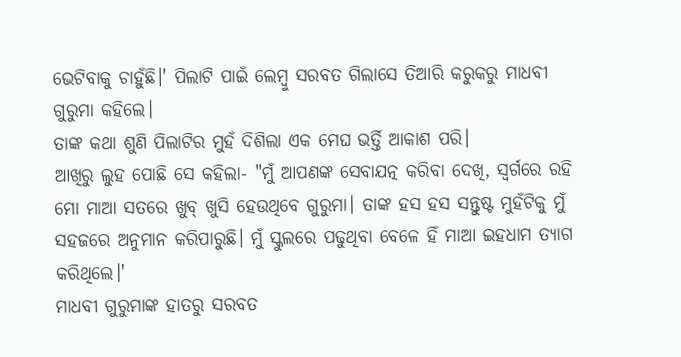ଭେଟିବାକୁ ଚାହୁଁଛି।' ପିଲାଟି ପାଇଁ ଲେମ୍ୱୁ ସରବତ ଗିଲାସେ ତିଆରି କରୁକରୁ ମାଧବୀ ଗୁରୁମା କହିଲେ।
ତାଙ୍କ କଥା ଶୁଣି ପିଲାଟିର ମୁହଁ ଦିଶିଲା ଏକ ମେଘ ଭର୍ତ୍ତି ଆକାଶ ପରି।
ଆଖିରୁ ଲୁହ ପୋଛି ସେ କହିଲା- "ମୁଁ ଆପଣଙ୍କ ସେବାଯତ୍ନ କରିବା ଦେଖି, ସ୍ୱର୍ଗରେ ରହି ମୋ ମାଆ ସତରେ ଖୁବ୍ ଖୁସି ହେଉଥିବେ ଗୁରୁମା। ତାଙ୍କ ହସ ହସ ସନ୍ତୁଷ୍ଟ ମୁହଁଟିକୁ ମୁଁ ସହଜରେ ଅନୁମାନ କରିପାରୁଛି। ମୁଁ ସ୍କୁଲରେ ପଢୁଥିବା ବେଳେ ହିଁ ମାଆ ଇହଧାମ ତ୍ୟାଗ କରିଥିଲେ।'
ମାଧବୀ ଗୁରୁମାଙ୍କ ହାତରୁ ସରବତ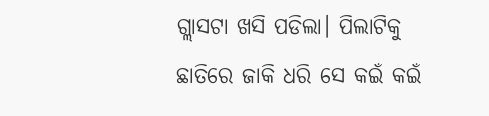ଗ୍ଲାସଟା ଖସି ପଡିଲା। ପିଲାଟିକୁ ଛାତିରେ ଜାକି ଧରି ସେ କଇଁ କଇଁ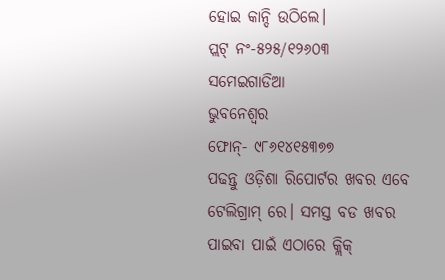ହୋଇ କାନ୍ଦି ଉଠିଲେ।
ପ୍ଲଟ୍ ନଂ-୫୨୫/୧୨୬୦୩
ସମେଇଗାଡିଆ
ଭୁବନେଶ୍ୱର
ଫୋନ୍- ୯୮୬୧୪୧୫୩୭୭
ପଢନ୍ତୁ ଓଡ଼ିଶା ରିପୋର୍ଟର ଖବର ଏବେ ଟେଲିଗ୍ରାମ୍ ରେ। ସମସ୍ତ ବଡ ଖବର ପାଇବା ପାଇଁ ଏଠାରେ କ୍ଲିକ୍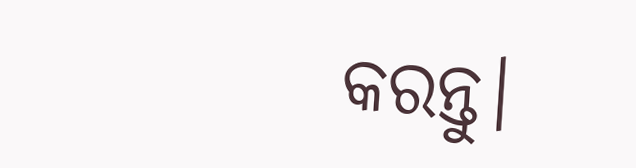କରନ୍ତୁ।